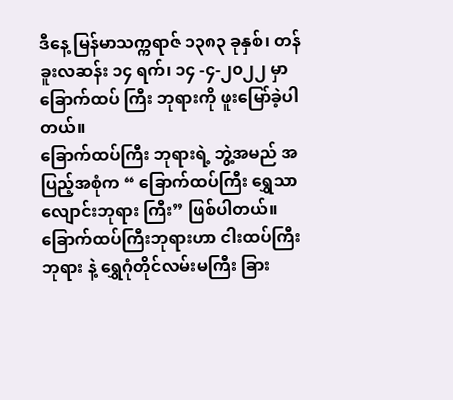ဒီနေ့ မြန်မာသက္ကရာဇ် ၁၃၈၃ ခုနှစ်၊ တန်ခူးလဆန်း ၁၄ ရက်၊ ၁၄ -၄-၂၀၂၂ မှာ ခြောက်ထပ် ကြီး ဘုရားကို ဖူးမြော်ခဲ့ပါတယ်။
ခြောက်ထပ်ကြီး ဘုရားရဲ့ ဘွဲ့အမည် အပြည့်အစုံက “ ခြောက်ထပ်ကြီး ရွှေသာလျောင်းဘုရား ကြီး” ဖြစ်ပါတယ်။ ခြောက်ထပ်ကြီးဘုရားဟာ ငါးထပ်ကြီးဘုရား နဲ့ ရွှေဂုံတိုင်လမ်းမကြီး ခြား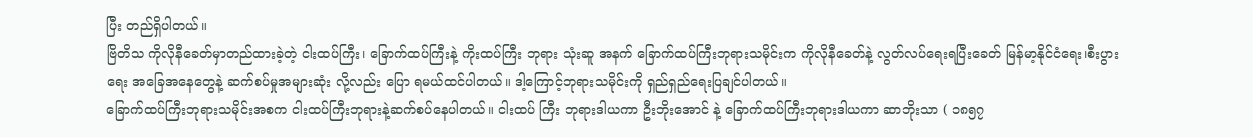ပြီး တည်ရှိပါတယ်။
ဗြိတိသ ကိုလိုနီခေတ်မှာတည်ထားခဲ့တဲ့ ငါးထပ်ကြီး၊ ခြောက်ထပ်ကြီးနဲ့ ကိုးထပ်ကြီး ဘုရား သုံးဆူ အနက် ခြောက်ထပ်ကြီးဘုရားသမိုင်းက ကိုလိုနီခေတ်နဲ့ လွတ်လပ်ရေးရပြီးခေတ် မြန်မာ့နိုင်ငံရေး၊စီးပွားရေး အခြေအနေတွေနဲ့ ဆက်စပ်မှုအများဆုံး လို့လည်း ပြော ရမယ်ထင်ပါတယ်။ ဒါ့ကြောင့်ဘုရားသမိုင်းကို ရှည်ရှည်ရေးပြချင်ပါတယ်။
ခြောက်ထပ်ကြီးဘုရားသမိုင်းအစက ငါးထပ်ကြီးဘုရားနဲ့ဆက်စပ်နေပါတယ်။ ငါးထပ် ကြီး ဘုရားဒါယကာ ဦးဘိုးအောင် နဲ့ ခြောက်ထပ်ကြီးဘုရားဒါယကာ ဆာဘိုးသာ ( ၁၈၅၇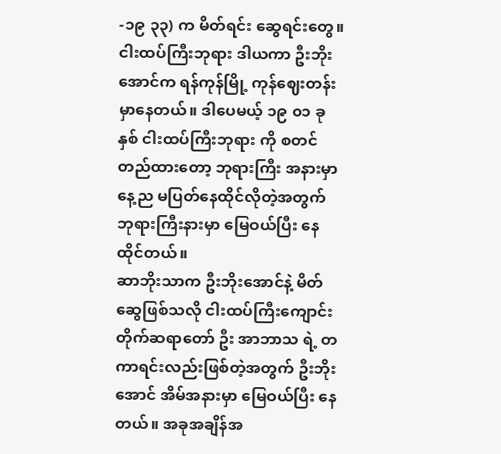-၁၉ ၃၃) က မိတ်ရင်း ဆွေရင်းတွေ။ ငါးထပ်ကြီးဘုရား ဒါယကာ ဦးဘိုး အောင်က ရန်ကုန်မြို့ ကုန်ဈေးတန်း မှာနေတယ်။ ဒါပေမယ့် ၁၉ ၀၁ ခုနှစ် ငါးထပ်ကြီးဘုရား ကို စတင်တည်ထားတော့ ဘုရားကြီး အနားမှာ နေ့ည မပြတ်နေထိုင်လိုတဲ့အတွက် ဘုရားကြီးနားမှာ မြေဝယ်ပြီး နေထိုင်တယ်။
ဆာဘိုးသာက ဦးဘိုးအောင်နဲ့ မိတ်ဆွေဖြစ်သလို ငါးထပ်ကြီးကျောင်းတိုက်ဆရာတော် ဦး အာဘာသ ရဲ့ တကာရင်းလည်းဖြစ်တဲ့အတွက် ဦးဘိုးအောင် အိမ်အနားမှာ မြေဝယ်ပြီး နေ တယ်။ အခုအချိန်အ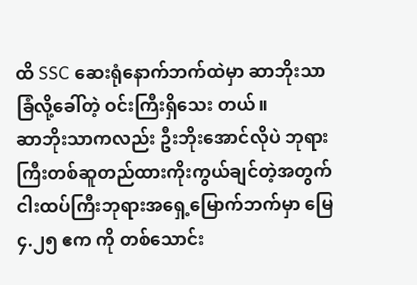ထိ SSC ဆေးရုံနောက်ဘက်ထဲမှာ ဆာဘိုးသာခြံလို့ခေါ်တဲ့ ဝင်းကြီးရှိသေး တယ်။
ဆာဘိုးသာကလည်း ဦးဘိုးအောင်လိုပဲ ဘုရားကြီးတစ်ဆူတည်ထားကိုးကွယ်ချင်တဲ့အတွက် ငါးထပ်ကြီးဘုရားအရှေ့မြောက်ဘက်မှာ မြေ ၄.၂၅ ဧက ကို တစ်သောင်း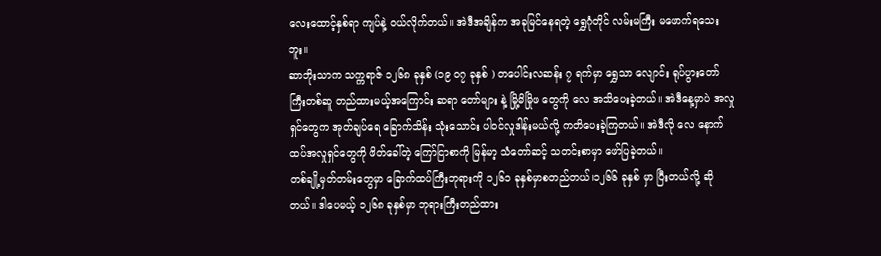လေးထောင့်နှစ်ရာ ကျပ်နဲ့ ဝယ်လိုက်တယ်။ အဲဒီအချိန်က အခုမြင်နေရတဲ့ ရွှေဂုံတိုင် လမ်းမကြီး မဖောက်ရသေး ဘူး။
ဆာဘိုးသာက သက္ကရာဇ် ၁၂၆၈ ခုနှစ် (၁၉ ၀၇ ခုနှစ် ) တပေါင်းလဆန်း ၇ ရက်မှာ ရွှေသာ လျောင်း ရုပ်ပွားတော်ကြီးတစ်ဆူ တည်ထားမယ့်အကြောင်း ဆရာ တော်များ နဲ့ မြို့မိမြိုဖ တွေကို လေ အသိပေးခဲ့တယ်။ အဲဒီနေ့မှာပဲ အလှုရှင်တွေက အုတ်ချပ်ရေ ခြောက်သိန်း သုံးသောင်း ပါဝင်လှုဒါန်းမယ်လို့ ကတိပေးခဲ့ကြတယ်။ အဲဒီလို လေ နောက်ထပ်အလှုရှင်တွေကို ဖိတ်ခေါ်တဲ့ ကြော်ငြာစာကို မြန်မာ့ သံတော်ဆင့် သတင်းစာမှာ ဖော်ပြခဲ့တယ်။
တစ်ချို့မှတ်တမ်းတွေမှာ ခြောက်ထပ်ကြီးဘုရားကို ၁၂၆၁ ခုနှစ်မှာစတည်တယ်၊၁၂၆၆ ခုနှစ် မှာ ပြီးတယ်လို့ ဆိုတယ်။ ဒါပေမယ့် ၁၂၆၈ ခုနှစ်မှာ ဘုရားကြီးတည်ထား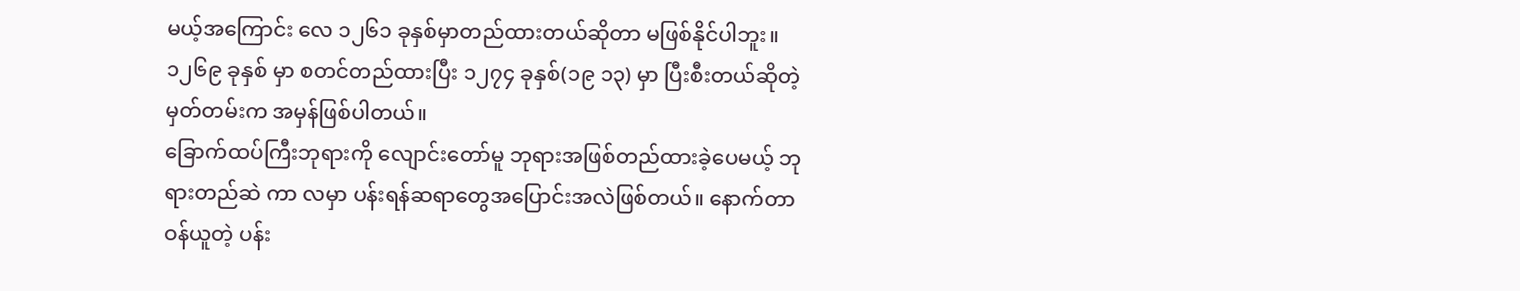မယ့်အကြောင်း လေ ၁၂၆၁ ခုနှစ်မှာတည်ထားတယ်ဆိုတာ မဖြစ်နိုင်ပါဘူး။ ၁၂၆၉ ခုနှစ် မှာ စတင်တည်ထားပြီး ၁၂၇၄ ခုနှစ်(၁၉ ၁၃) မှာ ပြီးစီးတယ်ဆိုတဲ့ မှတ်တမ်းက အမှန်ဖြစ်ပါတယ်။
ခြောက်ထပ်ကြီးဘုရားကို လျောင်းတော်မူ ဘုရားအဖြစ်တည်ထားခဲ့ပေမယ့် ဘုရားတည်ဆဲ ကာ လမှာ ပန်းရန်ဆရာတွေအပြောင်းအလဲဖြစ်တယ်။ နောက်တာဝန်ယူတဲ့ ပန်း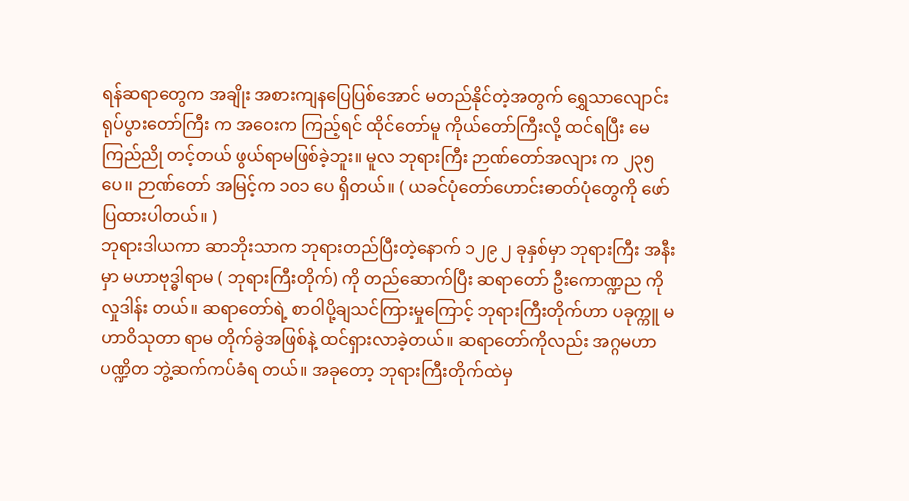ရန်ဆရာတွေက အချိုး အစားကျနပြေပြစ်အောင် မတည်နိုင်တဲ့အတွက် ရွှေသာလျောင်း ရုပ်ပွားတော်ကြီး က အဝေးက ကြည့်ရင် ထိုင်တော်မူ ကိုယ်တော်ကြီးလို့ ထင်ရပြီး မေ ကြည်ညို တင့်တယ် ဖွယ်ရာမဖြစ်ခဲ့ဘူး။ မူလ ဘုရားကြီး ဉာဏ်တော်အလျား က ၂၃၅ ပေ၊၊ ဉာဏ်တော် အမြင့်က ၁၀၁ ပေ ရှိတယ်။ ( ယခင်ပုံတော်ဟောင်းဓာတ်ပုံတွေကို ဖော်ပြထားပါတယ်။ )
ဘုရားဒါယကာ ဆာဘိုးသာက ဘုရားတည်ပြီးတဲ့နောက် ၁၂၉ ၂ ခုနှစ်မှာ ဘုရားကြီး အနီးမှာ မဟာဗုဒ္ဓါရာမ ( ဘုရားကြီးတိုက်) ကို တည်ဆောက်ပြီး ဆရာတော် ဦးကောဏ္ဍည ကို လှုဒါန်း တယ်။ ဆရာတော်ရဲ့ စာဝါပို့ချသင်ကြားမှုကြောင့် ဘုရားကြီးတိုက်ဟာ ပခုက္ကူ မဟာဝိသုတာ ရာမ တိုက်ခွဲအဖြစ်နဲ့ ထင်ရှားလာခဲ့တယ်။ ဆရာတော်ကိုလည်း အဂ္ဂမဟာပဏ္ဍိတ ဘွဲ့ဆက်ကပ်ခံရ တယ်။ အခုတော့ ဘုရားကြီးတိုက်ထဲမှ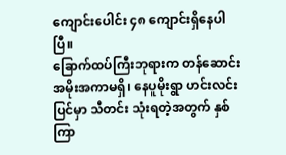ကျောင်းပေါင်း ၄၈ ကျောင်းရှိနေပါပြီ။
ခြောက်ထပ်ကြီးဘုရားက တန်ဆောင်း အမိုးအကာမရှိ၊ နေပူမိုးရွာ ဟင်းလင်းပြင်မှာ သီတင်း သုံးရတဲ့အတွက် နှစ်ကြာ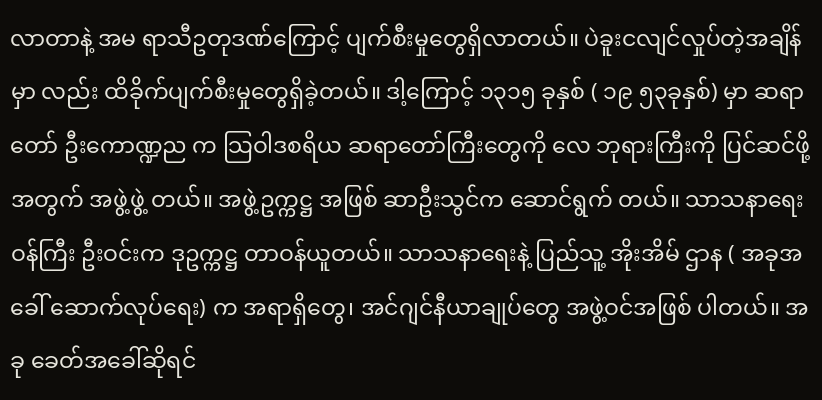လာတာနဲ့ အမ ရာသီဥတုဒဏ်ကြောင့် ပျက်စီးမှုတွေရှိလာတယ်။ ပဲခူးငလျင်လှုပ်တဲ့အချိန်မှာ လည်း ထိခိုက်ပျက်စီးမှုတွေရှိခဲ့တယ်။ ဒါ့ကြောင့် ၁၃၁၅ ခုနှစ် ( ၁၉ ၅၃ခုနှစ်) မှာ ဆရာတော် ဦးကောဏ္ဍည က သြဝါဒစရိယ ဆရာတော်ကြီးတွေကို လေ ဘုရားကြီးကို ပြင်ဆင်ဖို့အတွက် အဖွဲ့ဖွဲ့ တယ်။ အဖွဲ့ဥက္ကဋ္ဌ အဖြစ် ဆာဦးသွင်က ဆောင်ရွက် တယ်။ သာသနာရေးဝန်ကြီး ဦးဝင်းက ဒုဥက္ကဋ္ဌ တာဝန်ယူတယ်။ သာသနာရေးနဲ့ ပြည်သူ့ အိုးအိမ် ဌာန ( အခုအခေါ် ဆောက်လုပ်ရေး) က အရာရှိတွေ၊ အင်ဂျင်နီယာချုပ်တွေ အဖွဲ့ဝင်အဖြစ် ပါတယ်။ အခု ခေတ်အခေါ်ဆိုရင်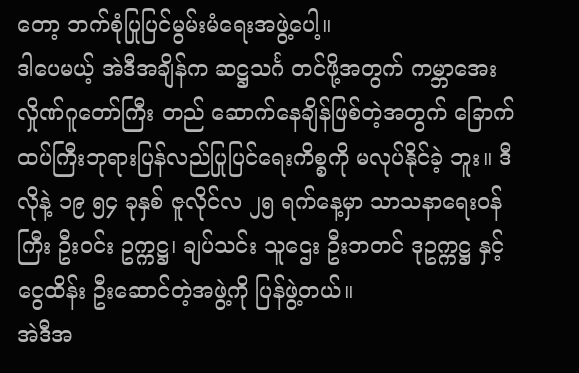တော့ ဘက်စုံပြုပြင်မွမ်းမံရေးအဖွဲ့ပေါ့။
ဒါပေမယ့် အဲဒီအချိန်က ဆဋ္ဌသင်္ဂ တင်ဖို့အတွက် ကမ္ဘာအေးလှိုဏ်ဂူတော်ကြီး တည် ဆောက်နေချိန်ဖြစ်တဲ့အတွက် ခြောက်ထပ်ကြီးဘုရားပြန်လည်ပြုပြင်ရေးကိစ္စကို မလုပ်နိုင်ခဲ့ ဘူး။ ဒီလိုနဲ့ ၁၉ ၅၄ ခုနှစ် ဇူလိုင်လ ၂၅ ရက်နေ့မှာ သာသနာရေးဝန်ကြီး ဦးဝင်း ဥက္ကဋ္ဌ၊ ချပ်သင်း သူဌေး ဦးဘတင် ဒုဥက္ကဋ္ဌ နှင့် ငွေထိန်း ဦးဆောင်တဲ့အဖွဲ့ကို ပြန်ဖွဲ့တယ်။
အဲဒီအ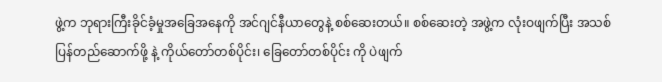ဖွဲ့က ဘုရားကြီးခိုင်ခံ့မှုအခြေအနေကို အင်ဂျင်နီယာတွေနဲ့ စစ်ဆေးတယ်။ စစ်ဆေးတဲ့ အဖွဲ့က လုံးဝဖျက်ပြီး အသစ်ပြန်တည်ဆောက်ဖို့ နဲ့ ကိုယ်တော်တစ်ပိုင်း၊ ခြေတော်တစ်ပိုင်း ကို ပဲဖျက်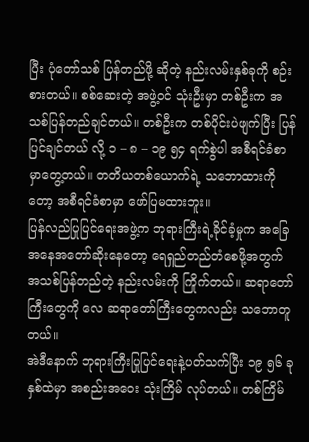ပြီး ပုံတော်သစ် ပြန်တည်ဖို့ ဆိုတဲ့ နည်းလမ်းနှစ်ခုကို စဉ်းစားတယ်။ စစ်ဆေးတဲ့ အဖွဲ့ဝင် သုံးဦးမှာ တစ်ဦးက အသစ်ပြန်တည်ချင်တယ်။ တစ်ဦးက တစ်ပိုင်းပဲဖျက်ပြီး ပြန်ပြင်ချင်တယ် လို့ ၁ – ၈ – ၁၉ ၅၄ ရက်စွဲပါ အစီရင်ခံစာမှာတွေ့တယ်။ တတိယတစ်ယောက်ရဲ့ သဘောထားကို တော့ အစီရင်ခံစာမှာ ဖော်ပြမထားဘူး။
ပြန်လည်ပြုပြင်ရေးအဖွဲ့က ဘုရားကြီးရဲ့ခိုင်ခံ့မှုက အခြေအနေအတော်ဆိုးနေတော့ ရေရှည်တည်တံစေဖို့အတွက် အသစ်ပြန်တည်တဲ့ နည်းလမ်းကို ကြိုက်တယ်။ ဆရာတော် ကြီးတွေကို လေ ဆရာတော်ကြီးတွေကလည်း သဘောတူတယ်။
အဲဒီနောက် ဘုရားကြီးပြုပြင်ရေးနဲ့ပတ်သက်ပြီး ၁၉ ၅၆ ခုနှစ်ထဲမှာ အစည်းအဝေး သုံးကြိမ် လုပ်တယ်။ တစ်ကြိမ်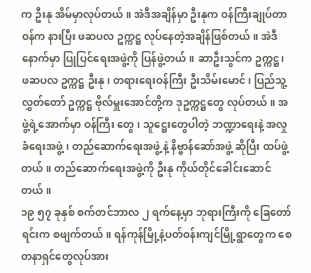က ဦးနု အိမ်မှာလုပ်တယ်။ အဲဒီအချိန်မှာ ဦးနုက ဝန်ကြီးချုပ်တာဝန်က နားပြီး ဖဆပလ ဥက္ကဋ္ဌ လုပ်နေတဲ့အချိန်ဖြစ်တယ်။ အဲဒီနောက်မှာ ပြုပြင်ရေးအဖွဲ့ကို ပြန်ဖွဲ့တယ်။ ဆာဦးသွင်က ဥက္ကဋ္ဌ၊ ဖဆပလ ဥက္ကဋ္ဌ ဦးနု၊ တရားရေးဝန်ကြီး ဦးသိမ်းမောင်၊ ပြည်သူ့ လွှတ်တော် ဥက္ကဋ္ဌ ဗိုလ်မှူးအောင်တို့က ဒုဥက္ကဋ္ဌတွေ လုပ်တယ်။ အဖွဲ့ရဲ့အောက်မှာ ဝန်ကြီး တွေ၊ သူဋ္ဌေးတွေပါတဲ့ ဘဏ္ဍာရေးနဲ့ အလှုခံရေးအဖွဲ့၊ တည်ဆောက်ရေးအဖွဲ့ နဲ့ နိဗ္ဗာန်ဆော်အဖွဲ့ ဆိုပြီး ထပ်ဖွဲ့တယ်။ တည်ဆောက်ရေးအဖွဲ့ကို ဦးနု ကိုယ်တိုင်ခေါင်းဆောင်တယ်။
၁၉ ၅၇ ခုနှစ် စက်တင်ဘာလ ၂ ရက်နေ့မှာ ဘုရားကြီးကို ခြေတော်ရင်းက စဖျက်တယ်။ ရန်ကုန်မြို့နဲ့ပတ်ဝန်းကျင်မြို့ရွာတွေက စေတနာရှင်တွေလုပ်အား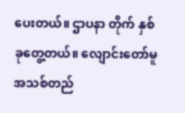ပေးတယ်။ ဌာပနာ တိုက် နှစ် ခုတွေ့တယ်။ လျောင်းတော်မူအသစ်တည်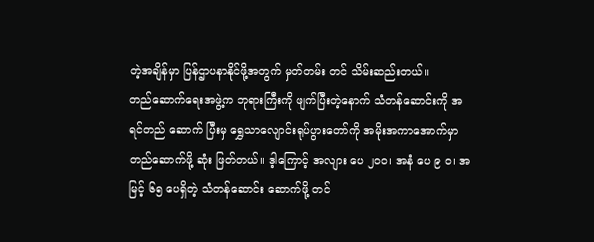တဲ့အချိန်မှာ ပြန်ဌာပနာနိုင်ဖို့အတွက် မှတ်တမ်း တင် သိမ်းဆည်းတယ်။
တည်ဆောက်ရေးအဖွဲ့က ဘုရားကြီးကို ဖျက်ပြီးတဲ့နောက် သံတန်ဆောင်းကို အရင်တည် ဆောက် ပြီးမှ ရွှေသာလျောင်းရုပ်ပွားတော်ကို အမိုးအကာအောက်မှာ တည်ဆောက်ဖို့ ဆုံး ဖြတ်တယ်။ ဒ့ါကြောင့် အလျား ပေ ၂၀၀၊ အနံ ပေ ၉ ဝ၊ အမြင့် ၆၅ ပေရှိတဲ့ သံတန်ဆောင်း ဆောက်ဖို့ တင်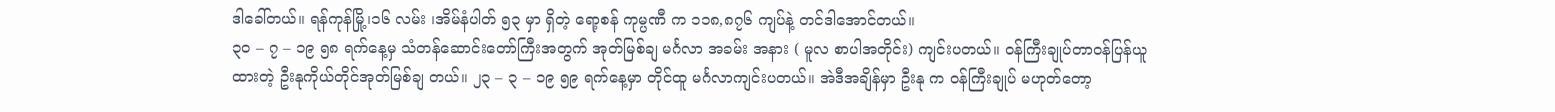ဒါခေါ်တယ်။ ရန်ကုန်မြို့၊၁၆ လမ်း ၊အိမ်နံပါတ် ၅၃ မှာ ရှိတဲ့ ရော့စန် ကုမ္ပဏီ က ၁၁၈,၈၇၆ ကျပ်နဲ့ တင်ဒါအောင်တယ်။
၃၀ – ၇ – ၁၉ ၅၈ ရက်နေ့မှ သံတန်ဆောင်းတော်ကြီးအတွက် အုတ်မြစ်ချ မင်္ဂလာ အခမ်း အနား ( မူလ စာပါအတိုင်း) ကျင်းပတယ်။ ဝန်ကြီးချုပ်တာဝန်ပြန်ယူထားတဲ့ ဦးနုကိုယ်တိုင်အုတ်မြစ်ချ တယ်။ ၂၃ – ၃ – ၁၉ ၅၉ ရက်နေ့မှာ တိုင်ထူ မင်္ဂလာကျင်းပတယ်။ အဲဒီအချိန်မှာ ဦးနု က ဝန်ကြီးချုပ် မဟုတ်တော့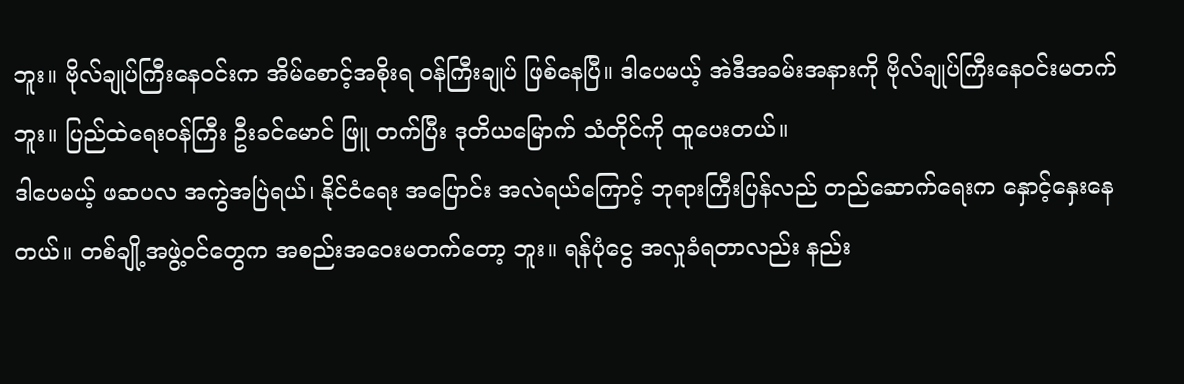ဘူး။ ဗိုလ်ချုပ်ကြီးနေဝင်းက အိမ်စောင့်အစိုးရ ဝန်ကြီးချုပ် ဖြစ်နေပြီ။ ဒါပေမယ့် အဲဒီအခမ်းအနားကို ဗိုလ်ချုပ်ကြီးနေဝင်းမတက်ဘူး။ ပြည်ထဲရေးဝန်ကြီး ဦးခင်မောင် ဖြူ တက်ပြီး ဒုတိယမြောက် သံတိုင်ကို ထူပေးတယ်။
ဒါပေမယ့် ဖဆပလ အကွဲအပြဲရယ်၊ နိုင်ငံရေး အပြောင်း အလဲရယ်ကြောင့် ဘုရားကြီးပြန်လည် တည်ဆောက်ရေးက နှောင့်နှေးနေတယ်။ တစ်ချို့အဖွဲ့ဝင်တွေက အစည်းအဝေးမတက်တော့ ဘူး။ ရန်ပုံငွေ အလှုခံရတာလည်း နည်း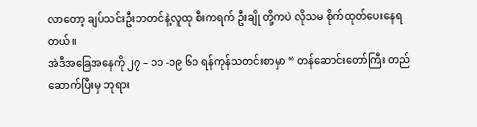လာတော့ ချပ်သင်းဦးဘတင်နဲ့လူထု စီးကရက် ဦးချို တို့ကပဲ လိုသမ စိုက်ထုတ်ပေးနေရတယ်။
အဲဒီအခြေအနေကို ၂၇ – ၁၁ -၁၉ ၆၁ ရန်ကုန်သတင်းစာမှာ “ တန်ဆောင်းတော်ကြီး တည် ဆောက်ပြီးမှ ဘုရား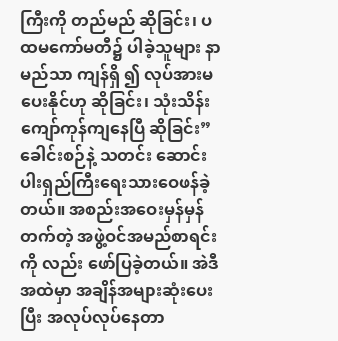ကြီးကို တည်မည် ဆိုခြင်း၊ ပထမကော်မတီ၌ ပါခဲ့သူများ နာမည်သာ ကျန်ရှိ ၍ လုပ်အားမပေးနိုင်ဟု ဆိုခြင်း၊ သုံးသိန်းကျော်ကုန်ကျနေပြီ ဆိုခြင်း” ခေါင်းစဉ်နဲ့ သတင်း ဆောင်း ပါးရှည်ကြီးရေးသားဝေဖန်ခဲ့တယ်။ အစည်းအဝေးမှန်မှန်တက်တဲ့ အဖွဲ့ဝင်အမည်စာရင်းကို လည်း ဖော်ပြခဲ့တယ်။ အဲဒီအထဲမှာ အချိန်အများဆုံးပေးပြီး အလုပ်လုပ်နေတာ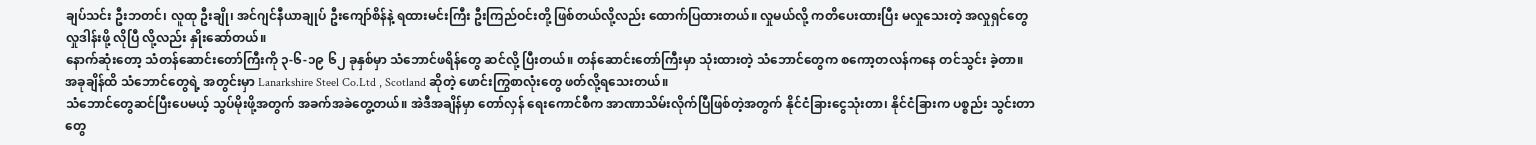ချပ်သင်း ဦးဘတင်၊ လူထု ဦးချို၊ အင်ဂျင်နီယာချုပ် ဦးကျော်စိန်နဲ့ ရထားမင်းကြီး ဦးကြည်ဝင်းတို့ ဖြစ်တယ်လို့လည်း ထောက်ပြထားတယ်။ လှုမယ်လို့ ကတိပေးထားပြီး မလှုသေးတဲ့ အလှုရှင်တွေ လှုဒါန်းဖို့ လိုပြီ လို့လည်း နှိုးဆော်တယ်။
နောက်ဆုံးတော့ သံတန်ဆောင်းတော်ကြီးကို ၃-၆-၁၉ ၆၂ ခုနှစ်မှာ သံဘောင်ဖရိန်တွေ ဆင်လို့ ပြီးတယ်။ တန်ဆောင်းတော်ကြီးမှာ သုံးထားတဲ့ သံဘောင်တွေက စကော့တလန်ကနေ တင်သွင်း ခဲ့တာ။ အခုချိန်ထိ သံဘောင်တွေရဲ့ အတွင်းမှာ Lanarkshire Steel Co.Ltd , Scotland ဆိုတဲ့ ဖောင်းကြွစာလုံးတွေ ဖတ်လို့ရသေးတယ်။
သံဘောင်တွေဆင်ပြီးပေမယ့် သွပ်မိုးဖို့အတွက် အခက်အခဲတွေ့တယ်။ အဲဒီအချိန်မှာ တော်လှန် ရေးကောင်စီက အာဏာသိမ်းလိုက်ပြီဖြစ်တဲ့အတွက် နိုင်ငံခြားငွေသုံးတာ၊ နိုင်ငံခြားက ပစ္စည်း သွင်းတာတွေ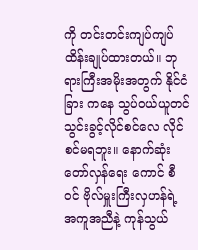ကို တင်းတင်းကျပ်ကျပ်ထိန်းချုပ်ထားတယ်။ ဘုရားကြီးအမိုးအတွက် နိုင်ငံခြား ကနေ သွပ်ဝယ်ယူတင်သွင်းခွင့်လိုင်စင်လေ လိုင်စင်မရဘူး။ နောက်ဆုံး တော်လှန်ရေး ကောင် စီဝင် ဗိုလ်မှူးကြီးလှဟန်ရဲ့ အကူအညီနဲ့ ကုန်သွယ်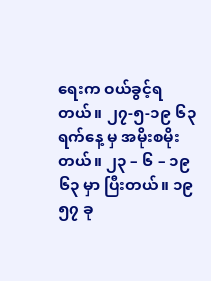ရေးက ဝယ်ခွင့်ရတယ်။ ၂၇-၅-၁၉ ၆၃ ရက်နေ့ မှ အမိုးစမိုးတယ်။ ၂၃ – ၆ – ၁၉ ၆၃ မှာ ပြီးတယ်။ ၁၉ ၅၇ ခု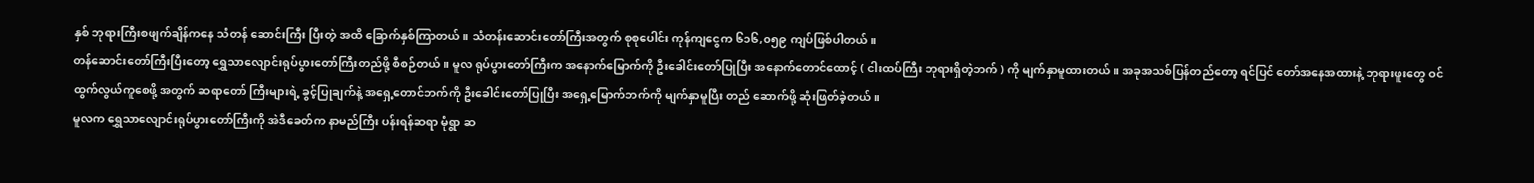နှစ် ဘုရားကြီးစဖျက်ချိန်ကနေ သံတန် ဆောင်းကြီး ပြီးတဲ့ အထိ ခြောက်နှစ်ကြာတယ်။ သံတန်းဆောင်းတော်ကြီးအတွက် စုစုပေါင်း ကုန်ကျငွေက ၆၁၆,၀၅၉ ကျပ်ဖြစ်ပါတယ်။
တန်ဆောင်းတော်ကြီးပြီးတော့ ရွှေသာလျောင်းရုပ်ပွားတော်ကြီးတည်ဖို့ စီစဉ်တယ်။ မူလ ရုပ်ပွားတော်ကြီးက အနောက်မြောက်ကို ဦးခေါင်းတော်ပြုပြီး အနောက်တောင်ထောင့် ( ငါးထပ်ကြီး ဘုရားရှိတဲ့ဘက် ) ကို မျက်နှာမူထားတယ်။ အခုအသစ်ပြန်တည်တော့ ရင်ပြင် တော်အနေအထားနဲ့ ဘုရားဖူးတွေ ဝင်ထွက်လွယ်ကူစေဖို့ အတွက် ဆရာတော် ကြီးများရဲ့ ခွင့်ပြုချက်နဲ့ အရှေ့တောင်ဘက်ကို ဦးခေါင်းတော်ပြုပြီး အရှေ့မြောက်ဘက်ကို မျက်နှာမူပြီး တည် ဆောက်ဖို့ ဆုံးဖြတ်ခဲ့တယ်။
မူလက ရွှေသာလျောင်းရုပ်ပွားတော်ကြီးကို အဲဒီခေတ်က နာမည်ကြီး ပန်းရန်ဆရာ မုံရွာ ဆ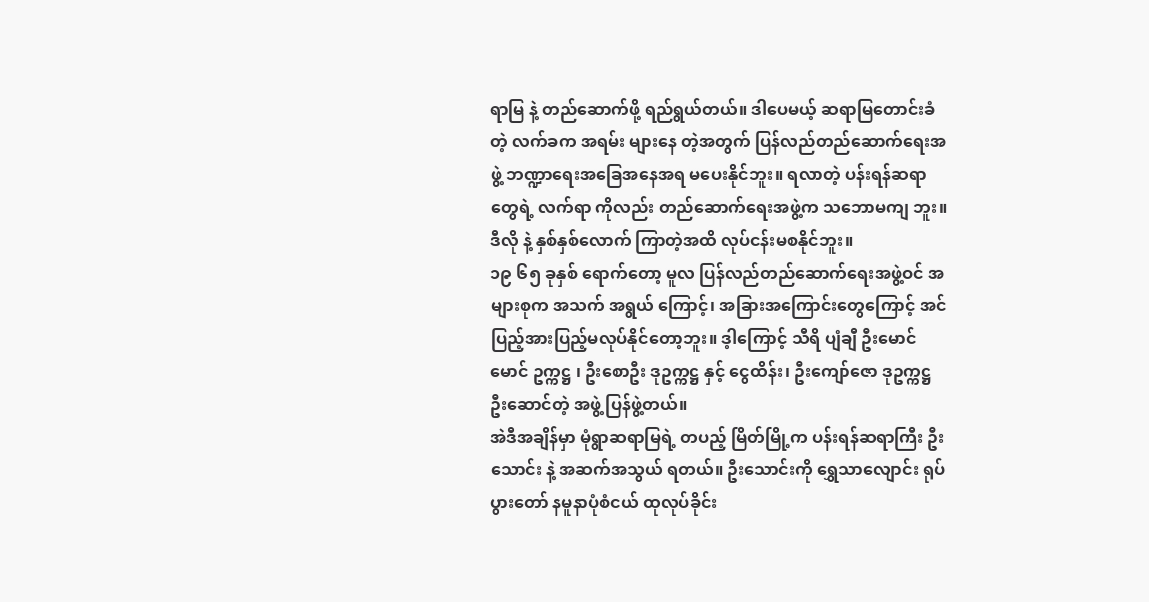ရာမြ နဲ့ တည်ဆောက်ဖို့ ရည်ရွယ်တယ်။ ဒါပေမယ့် ဆရာမြတောင်းခံတဲ့ လက်ခက အရမ်း များနေ တဲ့အတွက် ပြန်လည်တည်ဆောက်ရေးအဖွဲ့ ဘဏ္ဍာရေးအခြေအနေအရ မပေးနိုင်ဘူး။ ရလာတဲ့ ပန်းရန်ဆရာတွေရဲ့ လက်ရာ ကိုလည်း တည်ဆောက်ရေးအဖွဲ့က သဘောမကျ ဘူး။ ဒီလို နဲ့ နှစ်နှစ်လောက် ကြာတဲ့အထိ လုပ်ငန်းမစနိုင်ဘူး။
၁၉ ၆၅ ခုနှစ် ရောက်တော့ မူလ ပြန်လည်တည်ဆောက်ရေးအဖွဲ့ဝင် အများစုက အသက် အရွယ် ကြောင့်၊ အခြားအကြောင်းတွေကြောင့် အင်ပြည့်အားပြည့်မလုပ်နိုင်တော့ဘူး။ ဒ့ါကြောင့် သီရိ ပျံချီ ဦးမောင်မောင် ဥက္ကဋ္ဌ ၊ ဦးစောဦး ဒုဥက္ကဋ္ဌ နှင့် ငွေထိန်း၊ ဦးကျော်ဇော ဒုဥက္ကဋ္ဌ ဦးဆောင်တဲ့ အဖွဲ့ ပြန်ဖွဲ့တယ်။
အဲဒီအချိန်မှာ မုံရွာဆရာမြရဲ့ တပည့် မြိတ်မြို့က ပန်းရန်ဆရာကြီး ဦးသောင်း နဲ့ အဆက်အသွယ် ရတယ်။ ဦးသောင်းကို ရွှေသာလျောင်း ရုပ်ပွားတော် နမူနာပုံစံငယ် ထုလုပ်ခိုင်း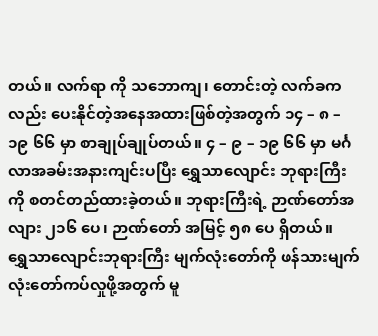တယ်။ လက်ရာ ကို သဘောကျ၊ တောင်းတဲ့ လက်ခကလည်း ပေးနိုင်တဲ့အနေအထားဖြစ်တဲ့အတွက် ၁၄ – ၈ – ၁၉ ၆၆ မှာ စာချုပ်ချုပ်တယ်။ ၄ – ၉ – ၁၉ ၆၆ မှာ မင်္ဂလာအခမ်းအနားကျင်းပပြီး ရွှေသာလျောင်း ဘုရားကြီးကို စတင်တည်ထားခဲ့တယ်။ ဘုရားကြီးရဲ့ ဉာဏ်တော်အလျား ၂၁၆ ပေ၊ ဉာဏ်တော် အမြင့် ၅၈ ပေ ရှိတယ်။
ရွှေသာလျောင်းဘုရားကြီး မျက်လုံးတော်ကို ဖန်သားမျက်လုံးတော်ကပ်လှုဖို့အတွက် မူ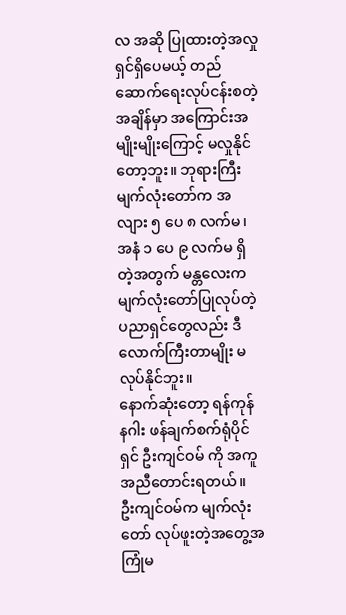လ အဆို ပြုထားတဲ့အလှုရှင်ရှိပေမယ့် တည်ဆောက်ရေးလုပ်ငန်းစတဲ့အချိန်မှာ အကြောင်းအမျိုးမျိုးကြောင့် မလှုနိုင်တော့ဘူး။ ဘုရားကြီးမျက်လုံးတော်က အလျား ၅ ပေ ၈ လက်မ၊ အနံ ၁ ပေ ၉ လက်မ ရှိတဲ့အတွက် မန္တလေးက မျက်လုံးတော်ပြုလုပ်တဲ့ ပညာရှင်တွေလည်း ဒီလောက်ကြီးတာမျိုး မလုပ်နိုင်ဘူး။
နောက်ဆုံးတော့ ရန်ကုန် နဂါး ဖန်ချက်စက်ရုံပိုင်ရှင် ဦးကျင်ဝမ် ကို အကူအညီတောင်းရတယ်။ ဦးကျင်ဝမ်က မျက်လုံးတော် လုပ်ဖူးတဲ့အတွေ့အကြုံမ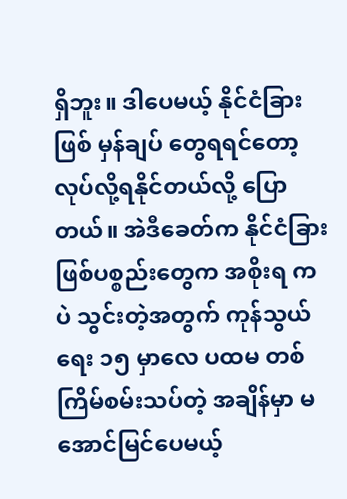ရှိဘူး။ ဒါပေမယ့် နိုင်ငံခြားဖြစ် မှန်ချပ် တွေရရင်တော့ လုပ်လို့ရနိုင်တယ်လို့ ပြောတယ်။ အဲဒီခေတ်က နိုင်ငံခြားဖြစ်ပစ္စည်းတွေက အစိုးရ ကပဲ သွင်းတဲ့အတွက် ကုန်သွယ်ရေး ၁၅ မှာလေ ပထမ တစ်ကြိမ်စမ်းသပ်တဲ့ အချိန်မှာ မအောင်မြင်ပေမယ့်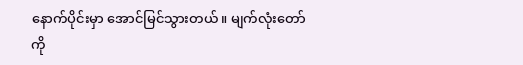နောက်ပိုင်းမှာ အောင်မြင်သွားတယ်။ မျက်လုံးတော်ကို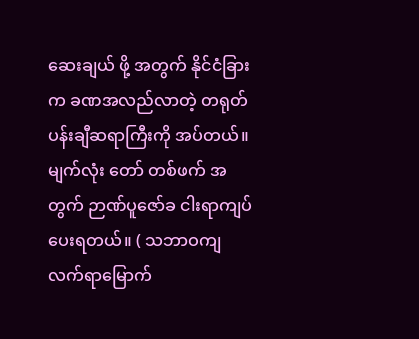ဆေးချယ် ဖို့ အတွက် နိုင်ငံခြားက ခဏအလည်လာတဲ့ တရုတ်ပန်းချီဆရာကြီးကို အပ်တယ်။ မျက်လုံး တော် တစ်ဖက် အတွက် ဉာဏ်ပူဇော်ခ ငါးရာကျပ်ပေးရတယ်။ ( သဘာဝကျ လက်ရာမြောက်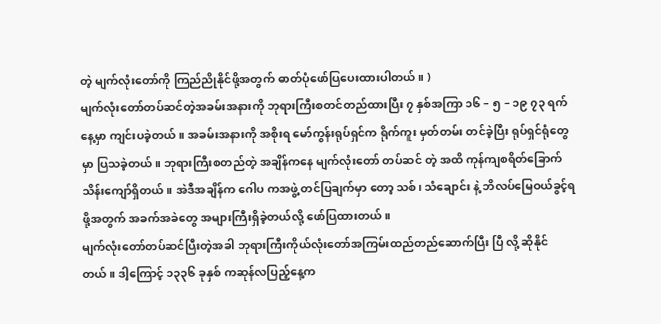တဲ့ မျက်လုံးတော်ကို ကြည်ညိုနိုင်ဖို့အတွက် ဓာတ်ပုံဖော်ပြပေးထားပါတယ်။ )
မျက်လုံးတော်တပ်ဆင်တဲ့အခမ်းအနားကို ဘုရားကြီးစတင်တည်ထားပြီး ၇ နှစ်အကြာ ၁၆ – ၅ – ၁၉ ၇၃ ရက်နေ့မှာ ကျင်းပခဲ့တယ်။ အခမ်းအနားကို အစိုးရ မော်ကွန်းရုပ်ရှင်က ရိုက်ကူး မှတ်တမ်း တင်ခဲ့ပြီး ရုပ်ရှင်ရုံတွေမှာ ပြသခဲ့တယ်။ ဘုရားကြီးစတည်တဲ့ အချိန်ကနေ မျက်လုံးတော် တပ်ဆင် တဲ့ အထိ ကုန်ကျစရိတ်ခြောက်သိန်းကျော်ရှိတယ်။ အဲဒီအချိန်က ဂေါပ ကအဖွဲ့ တင်ပြချက်မှာ တော့ သစ်၊ သံချောင်း နဲ့ ဘိလပ်မြေဝယ်ခွင့်ရဖို့အတွက် အခက်အခဲတွေ အများကြီးရှိခဲ့တယ်လို့ ဖော်ပြထားတယ်။
မျက်လုံးတော်တပ်ဆင်ပြီးတဲ့အခါ ဘုရားကြီးကိုယ်လုံးတော်အကြမ်းထည်တည်ဆောက်ပြီး ပြီ လို့ ဆိုနိုင်တယ်။ ဒါ့ကြောင့် ၁၃၃၆ ခုနှစ် ကဆုန်လပြည့်နေ့က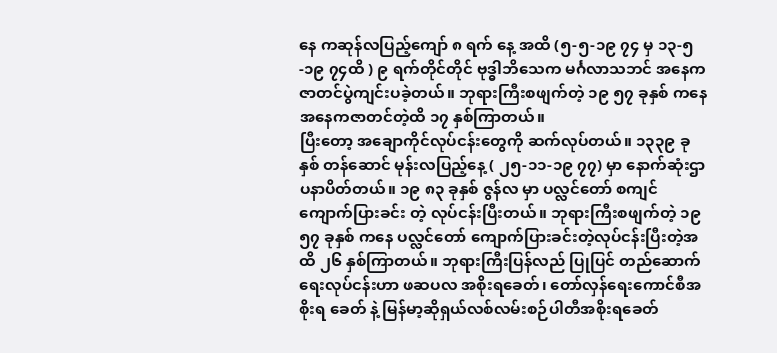နေ ကဆုန်လပြည့်ကျော် ၈ ရက် နေ့ အထိ (၅-၅-၁၉ ၇၄ မှ ၁၃-၅-၁၉ ၇၄ထိ ) ၉ ရက်တိုင်တိုင် ဗုဒ္ဓါဘိသေက မင်္ဂလာသဘင် အနေကဇာတင်ပွဲကျင်းပခဲ့တယ်။ ဘုရားကြီးစဖျက်တဲ့ ၁၉ ၅၇ ခုနှစ် ကနေ အနေကဇာတင်တဲ့ထိ ၁၇ နှစ်ကြာတယ်။
ပြီးတော့ အချောကိုင်လုပ်ငန်းတွေကို ဆက်လုပ်တယ်။ ၁၃၃၉ ခုနှစ် တန်ဆောင် မုန်းလပြည့်နေ့ ( ၂၅-၁၁-၁၉ ၇၇) မှာ နောက်ဆုံးဌာပနာပိတ်တယ်။ ၁၉ ၈၃ ခုနှစ် ဇွန်လ မှာ ပလ္လင်တော် စကျင် ကျောက်ပြားခင်း တဲ့ လုပ်ငန်းပြီးတယ်။ ဘုရားကြီးစဖျက်တဲ့ ၁၉ ၅၇ ခုနှစ် ကနေ ပလ္လင်တော် ကျောက်ပြားခင်းတဲ့လုပ်ငန်းပြီးတဲ့အထိ ၂၆ နှစ်ကြာတယ်။ ဘုရားကြီးပြန်လည် ပြုပြင် တည်ဆောက်ရေးလုပ်ငန်းဟာ ဖဆပလ အစိုးရခေတ်၊ တော်လှန်ရေးကောင်စီအစိုးရ ခေတ် နဲ့ မြန်မာ့ဆိုရှယ်လစ်လမ်းစဉ်ပါတီအစိုးရခေတ်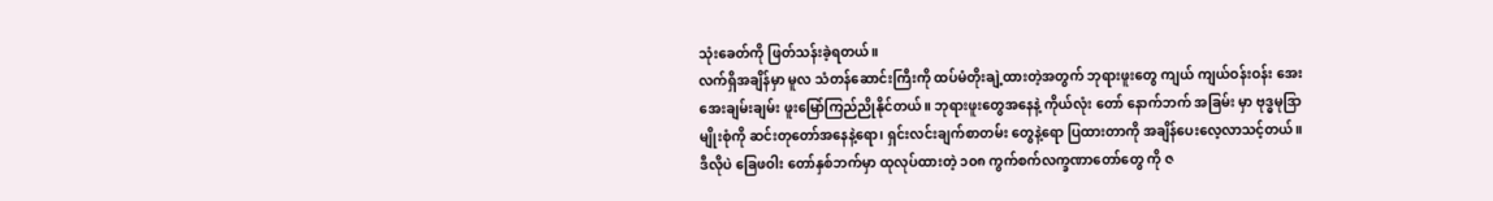သုံးခေတ်ကို ဖြတ်သန်းခဲ့ရတယ်။
လက်ရှိအချိန်မှာ မူလ သံတန်ဆောင်းကြီးကို ထပ်မံတိုးချဲ့ထားတဲ့အတွက် ဘုရားဖူးတွေ ကျယ် ကျယ်ဝန်းဝန်း အေးအေးချမ်းချမ်း ဖူးမြော်ကြည်ညိုနိုင်တယ်။ ဘုရားဖူးတွေအနေနဲ့ ကိုယ်လုံး တော် နောက်ဘက် အခြမ်း မှာ ဗုဒ္ဓမုဒြာမျိုးစုံကို ဆင်းတုတော်အနေနဲ့ရော၊ ရှင်းလင်းချက်စာတမ်း တွေနဲ့ရော ပြထားတာကို အချိန်ပေးလေ့လာသင့်တယ်။ ဒီလိုပဲ ခြေဖဝါး တော်နှစ်ဘက်မှာ ထုလုပ်ထားတဲ့ ၁၀၈ ကွက်စက်လက္ခဏာတော်တွေ ကို ဇ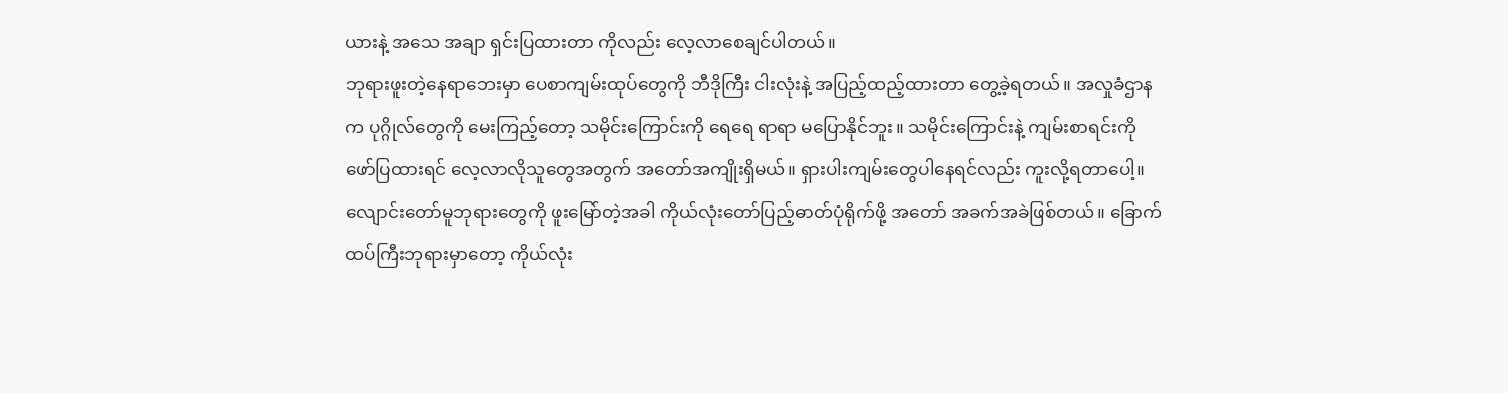ယားနဲ့ အသေ အချာ ရှင်းပြထားတာ ကိုလည်း လေ့လာစေချင်ပါတယ်။
ဘုရားဖူးတဲ့နေရာဘေးမှာ ပေစာကျမ်းထုပ်တွေကို ဘီဒိုကြီး ငါးလုံးနဲ့ အပြည့်ထည့်ထားတာ တွေ့ခဲ့ရတယ်။ အလှုခံဌာနက ပုဂ္ဂိုလ်တွေကို မေးကြည့်တော့ သမိုင်းကြောင်းကို ရေရေ ရာရာ မပြောနိုင်ဘူး။ သမိုင်းကြောင်းနဲ့ ကျမ်းစာရင်းကို ဖော်ပြထားရင် လေ့လာလိုသူတွေအတွက် အတော်အကျိုးရှိမယ်။ ရှားပါးကျမ်းတွေပါနေရင်လည်း ကူးလို့ရတာပေါ့။
လျောင်းတော်မူဘုရားတွေကို ဖူးမြော်တဲ့အခါ ကိုယ်လုံးတော်ပြည့်ဓာတ်ပုံရိုက်ဖို့ အတော် အခက်အခဲဖြစ်တယ်။ ခြောက်ထပ်ကြီးဘုရားမှာတော့ ကိုယ်လုံး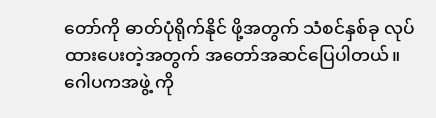တော်ကို ဓာတ်ပုံရိုက်နိုင် ဖို့အတွက် သံစင်နှစ်ခု လုပ်ထားပေးတဲ့အတွက် အတော်အဆင်ပြေပါတယ်။ ဂေါပကအဖွဲ့ ကို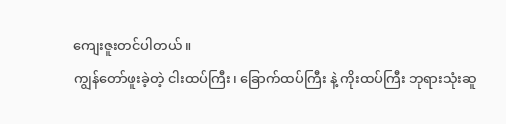ကျေးဇူးတင်ပါတယ်။
ကျွန်တော်ဖူးခဲ့တဲ့ ငါးထပ်ကြီး၊ ခြောက်ထပ်ကြီး နဲ့ ကိုးထပ်ကြီး ဘုရားသုံးဆူ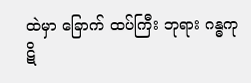ထဲမှာ ခြောက် ထပ်ကြီး ဘုရား ဂန္ဓကုဋိ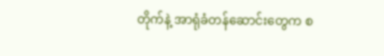တိုက်နဲ့ အာရုံခံတန်ဆောင်းတွေက စ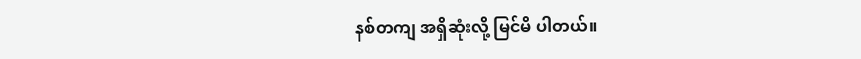နစ်တကျ အရှိဆုံးလို့ မြင်မိ ပါတယ်။